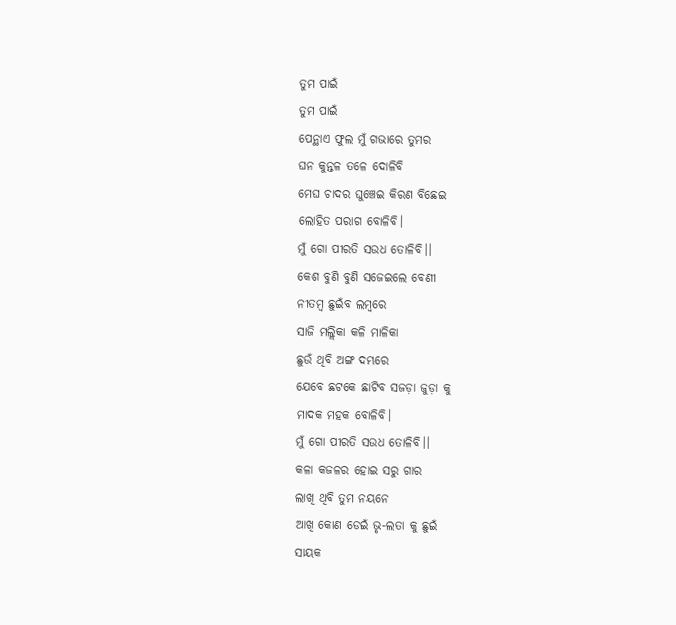ତୁମ ପାଇଁ
ତୁମ ପାଇଁ
ପେନ୍ଥାଏ ଫୁଲ ମୁଁ ଗଭାରେ ତୁମର
ଘନ କୁନ୍ତଳ ତଳେ ଦୋଳିବି
ମେଘ ଚାଦର ଘୁଞ୍ଚେଇ କିରଣ ବିଛେଇ
ଲୋହିତ ପରାଗ ବୋଳିବି।
ମୁଁ ଗୋ ପୀରତି ସଉଧ ତୋଳିବି।।
କେଶ ବୁଣି ବୁଣି ସଜେଇଲେ ବେଣୀ
ନୀତମ୍ବ ଛୁଇଁବ ଲମ୍ବରେ
ସାଜି ମଲ୍ଲିକା କଳି ମାଳିକା
ଛୁଉଁ ଥିବି ଅଙ୍ଗ ଦମ୍ଭରେ
ଯେବେ ଛଟକେ ଛାଟିବ ସଜଡ଼ା ଜୁଡ଼ା କୁ
ମାଦକ ମହକ ବୋଳିବି।
ମୁଁ ଗୋ ପୀରତି ସଉଧ ତୋଳିବି।।
କଳା କଜଳର ହୋଇ ସରୁ ଗାର
ଲାଖି ଥିବି ତୁମ ନୟନେ
ଆଖି କୋଣ ଡେଇଁ ଭୃ-ଲତା କୁ ଛୁଇଁ
ସାୟକ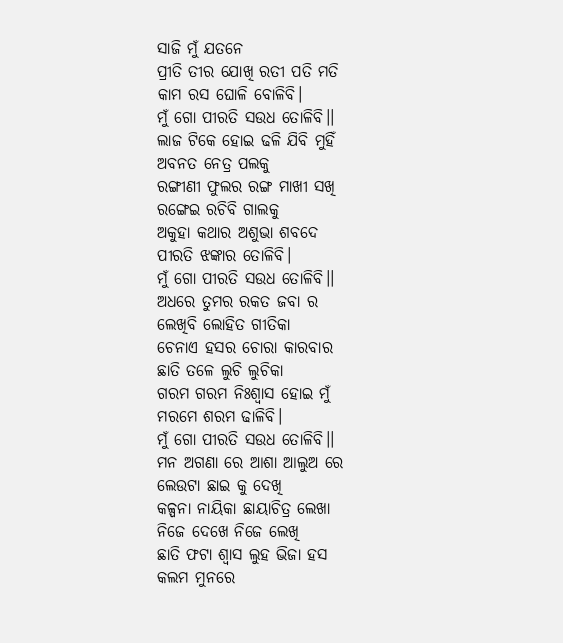ସାଜି ମୁଁ ଯତନେ
ପ୍ରୀତି ତୀର ଯୋଖି ରତୀ ପତି ମତି
କାମ ରସ ଘୋଳି ବୋଳିବି।
ମୁଁ ଗୋ ପୀରତି ସଉଧ ତୋଳିବି।।
ଲାଜ ଟିକେ ହୋଇ ଢଳି ଯିବି ମୁହିଁ
ଅବନତ ନେତ୍ର ପଲକୁ
ରଙ୍ଗୀଣୀ ଫୁଲର ରଙ୍ଗ ମାଖୀ ସଖି
ରଙ୍ଗେଇ ରଚିବି ଗାଲକୁ
ଅକୁହା କଥାର ଅଶୁଭା ଶବଦେ
ପୀରତି ଝଙ୍କାର ତୋଳିବି।
ମୁଁ ଗୋ ପୀରତି ସଉଧ ତୋଳିବି।।
ଅଧରେ ତୁମର ରକତ ଜବା ର
ଲେଖିବି ଲୋହିତ ଗୀତିକା
ଚେନାଏ ହସର ଚୋରା କାରବାର
ଛାତି ତଳେ ଲୁଚି ଲୁଚିକା
ଗରମ ଗରମ ନିଃଶ୍ୱାସ ହୋଇ ମୁଁ
ମରମେ ଶରମ ଢାଳିବି।
ମୁଁ ଗୋ ପୀରତି ସଉଧ ତୋଳିବି।।
ମନ ଅଗଣା ରେ ଆଶା ଆଲୁଅ ରେ
ଲେଉଟା ଛାଇ କୁ ଦେଖି
କଳ୍ପନା ନାୟିକା ଛାୟାଚିତ୍ର ଲେଖା
ନିଜେ ଦେଖେ ନିଜେ ଲେଖି
ଛାତି ଫଟା ଶ୍ବାସ ଲୁହ ଭିଜା ହସ
କଲମ ମୁନରେ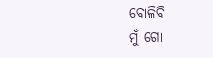ବୋଳିବି
ମୁଁ ଗୋ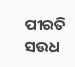ପୀରତି ସଉଧ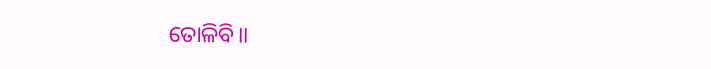ତୋଳିବି।।